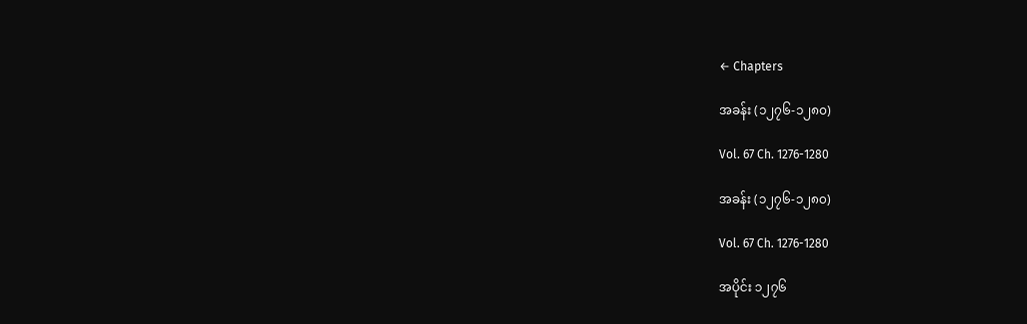← Chapters

အခန်း (၁၂၇၆-၁၂၈၀)

Vol. 67 Ch. 1276-1280

အခန်း (၁၂၇၆-၁၂၈၀)

Vol. 67 Ch. 1276-1280

အပိုင်း ၁၂၇၆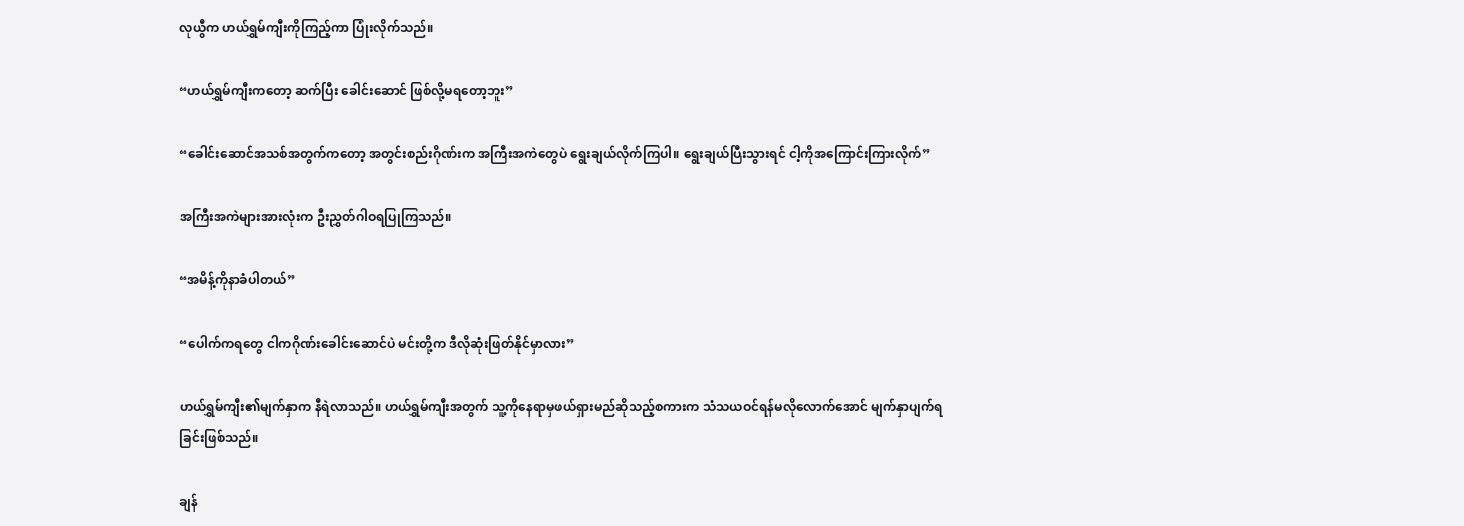လုယွီက ဟယ်ရွှမ်ကျီးကိုကြည့်ကာ ပြုံးလိုက်သည်။

“ဟယ်ရွှမ်ကျီးကတော့ ဆက်ပြီး ခေါင်းဆောင် ဖြစ်လို့မရတော့ဘူး”

“ခေါင်းဆောင်အသစ်အတွက်ကတော့ အတွင်းစည်းဂိုဏ်းက အကြီးအကဲတွေပဲ ရွေးချယ်လိုက်ကြပါ။ ရွေးချယ်ပြီးသွားရင် ငါ့ကိုအကြောင်းကြားလိုက်”

အကြီးအကဲများအားလုံးက ဦးညွှတ်ဂါဝရပြုကြသည်။

“အမိန့်ကိုနာခံပါတယ်”

“ပေါက်ကရတွေ ငါကဂိုဏ်းခေါင်းဆောင်ပဲ မင်းတို့က ဒီလိုဆုံးဖြတ်နိုင်မှာလား”

ဟယ်ရွှမ်ကျီး၏မျက်နှာက နီရဲလာသည်။ ဟယ်ရွှမ်ကျီးအတွက် သူ့ကိုနေရာမှဖယ်ရှားမည်ဆိုသည့်စကားက သံသယဝင်ရန်မလိုလောက်အောင် မျက်နှာပျက်ရခြင်းဖြစ်သည်။

ချန်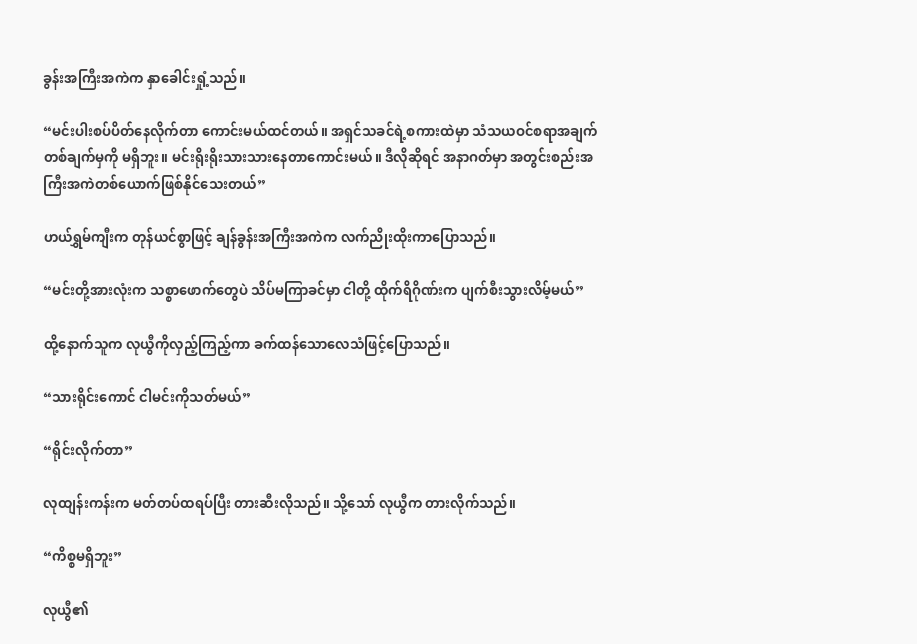ခွန်းအကြီးအကဲက နှာခေါင်းရှုံ့သည်။

“မင်းပါးစပ်ပိတ်နေလိုက်တာ ကောင်းမယ်ထင်တယ်။ အရှင်သခင်ရဲ့စကားထဲမှာ သံသယဝင်စရာအချက်တစ်ချက်မှကို မရှိဘူး။ မင်းရိုးရိုးသားသားနေတာကောင်းမယ်။ ဒီလိုဆိုရင် အနာဂတ်မှာ အတွင်းစည်းအကြီးအကဲတစ်ယောက်ဖြစ်နိုင်သေးတယ်”

ဟယ်ရွှမ်ကျီးက တုန်ယင်စွာဖြင့် ချန်ခွန်းအကြီးအကဲက လက်ညိုးထိုးကာပြောသည်။

“မင်းတို့အားလုံးက သစ္စာဖောက်တွေပဲ သိပ်မကြာခင်မှာ ငါတို့ ထိုက်ရိဂိုဏ်းက ပျက်စီးသွားလိမ့်မယ်”

ထို့နောက်သူက လုယွီကိုလှည့်ကြည့်ကာ ခက်ထန်သောလေသံဖြင့်ပြောသည်။

“သားရိုင်းကောင် ငါမင်းကိုသတ်မယ်”

“ရိုင်းလိုက်တာ”

လုထျန်းကန်းက မတ်တပ်ထရပ်ပြီး တားဆီးလိုသည်။ သို့သော် လုယွီက တားလိုက်သည်။

“ကိစ္စမရှိဘူး”

လုယွီ၏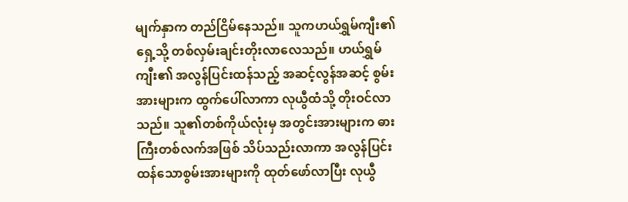မျက်နှာက တည်ငြိမ်နေသည်။ သူကဟယ်ရွှမ်ကျီး၏ရှေ့သို့ တစ်လှမ်းချင်းတိုးလာလေသည်။ ဟယ်ရွှမ်ကျီး၏ အလွန်ပြင်းထန်သည့် အဆင့်လွန်အဆင့် စွမ်းအားများက ထွက်ပေါ်လာကာ လုယွီထံသို့ တိုးဝင်လာသည်။ သူ၏တစ်ကိုယ်လုံးမှ အတွင်းအားများက ဓားကြီးတစ်လက်အဖြစ် သိပ်သည်းလာကာ အလွန်ပြင်းထန်သောစွမ်းအားများကို ထုတ်ဖော်လာပြီး လုယွီ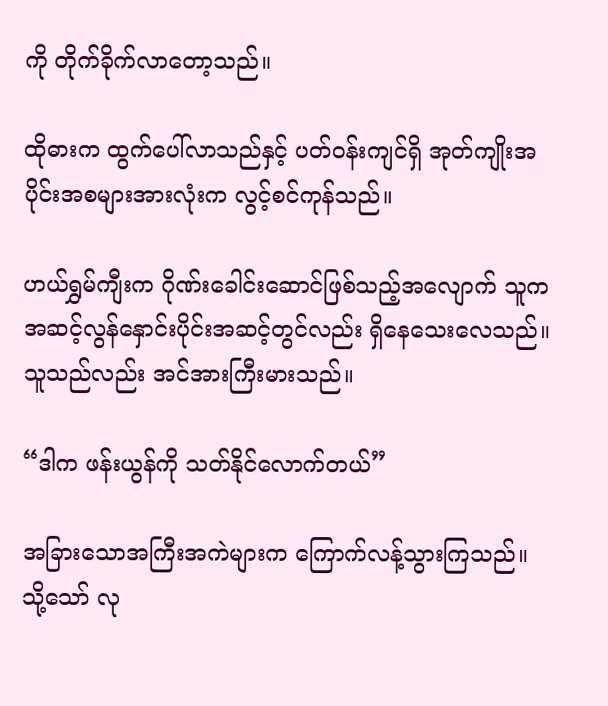ကို တိုက်ခိုက်လာတော့သည်။

ထိုဓားက ထွက်ပေါ်လာသည်နှင့် ပတ်ဝန်းကျင်ရှိ အုတ်ကျိုးအပိုင်းအစများအားလုံးက လွင့်စင်ကုန်သည်။

ဟယ်ရွှမ်ကျီးက ဂိုဏ်းခေါင်းဆောင်ဖြစ်သည့်အလျောက် သူက အဆင့်လွန်နှောင်းပိုင်းအဆင့်တွင်လည်း ရှိနေသေးလေသည်။ သူသည်လည်း အင်အားကြီးမားသည်။

“ဒါက ဖန်းယွန်ကို သတ်နိုင်လောက်တယ်”

အခြားသောအကြီးအကဲများက ကြောက်လန့်သွားကြသည်။ သို့သော် လု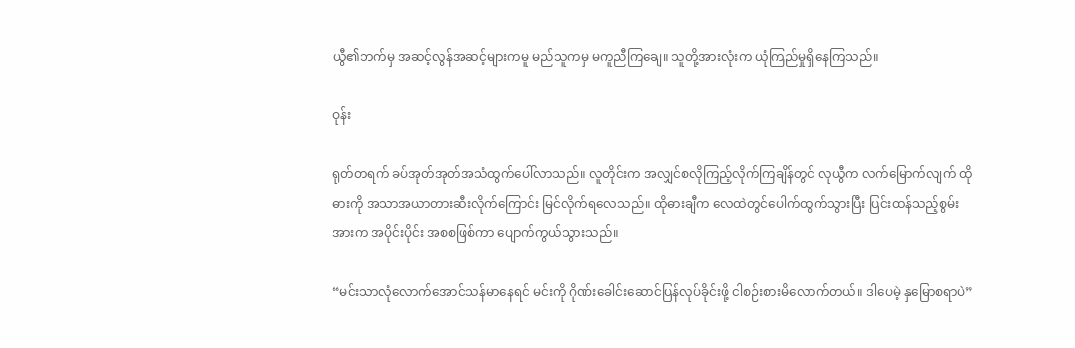ယွီ၏ဘက်မှ အဆင့်လွန်အဆင့်များကမူ မည်သူကမှ မကူညီကြချေ။ သူတို့အားလုံးက ယုံကြည်မှုရှိနေကြသည်။

ဝုန်း

ရုတ်တရက် ခပ်အုတ်အုတ်အသံထွက်ပေါ်လာသည်။ လူတိုင်းက အလျှင်စလိုကြည့်လိုက်ကြချိန်တွင် လုယွီက လက်မြောက်လျက် ထိုဓားကို အသာအယာတားဆီးလိုက်ကြောင်း မြင်လိုက်ရလေသည်။ ထိုဓားချီက လေထဲတွင်ပေါက်ထွက်သွားပြီး ပြင်းထန်သည့်စွမ်းအားက အပိုင်းပိုင်း အစစဖြစ်ကာ ပျောက်ကွယ်သွားသည်။

“မင်းသာလုံလောက်အောင်သန်မာနေရင် မင်းကို ဂိုဏ်းခေါင်းဆောင်ပြန်လုပ်ခိုင်းဖို့ ငါစဉ်းစားမိလောက်တယ်။ ဒါပေမဲ့ နှမြောစရာပဲ”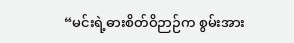“မင်းရဲ့ဓားစိတ်ဝိဉာဉ်က စွမ်းအား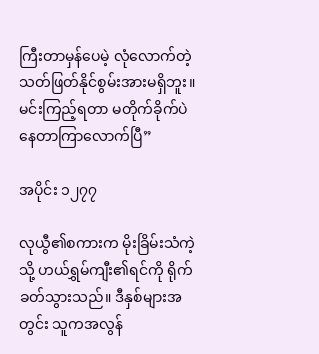ကြီးတာမှန်ပေမဲ့ လုံလောက်တဲ့ သတ်ဖြတ်နိုင်စွမ်းအားမရှိဘူး။ မင်းကြည့်ရတာ မတိုက်ခိုက်ပဲနေတာကြာလောက်ပြီ”

အပိုင်း ၁၂၇၇

လုယွီ၏စကားက မိုးခြိမ်းသံကဲ့သို့ ဟယ်ရွှမ်ကျီး၏ရင်ကို ရိုက်ခတ်သွားသည်။ ဒီနှစ်များအတွင်း သူကအလွန်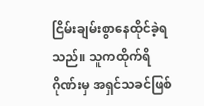ငြိမ်းချမ်းစွာနေထိုင်ခဲ့ရသည်။ သူကထိုက်ရိဂိုဏ်းမှ အရှင်သခင်ဖြစ်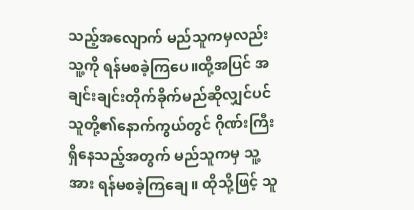သည့်အလျောက် မည်သူကမှလည်း သူ့ကို ရန်မစခဲ့ကြပေ။ထို့အပြင် အချင်းချင်းတိုက်ခိုက်မည်ဆိုလျှင်ပင် သူတို့၏နောက်ကွယ်တွင် ဂိုဏ်းကြီးရှိနေသည့်အတွက် မည်သူကမှ သူ့အား ရန်မစခဲ့ကြချေ။ ထိုသို့ဖြင့် သူ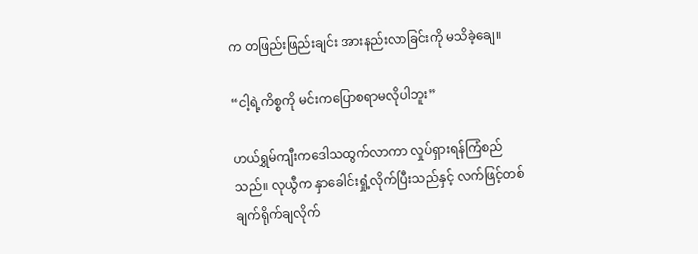က တဖြည်းဖြည်းချင်း အားနည်းလာခြင်းကို မသိခဲ့ချေ။

“ငါ့ရဲ့ကိစ္စကို မင်းကပြောစရာမလိုပါဘူး”

ဟယ်ရွှမ်ကျီးကဒေါသထွက်လာကာ လှုပ်ရှားရန်ကြံစည်သည်။ လုယွီက နှာခေါင်းရှုံ့လိုက်ပြီးသည်နှင့် လက်ဖြင့်တစ်ချက်ရိုက်ချလိုက်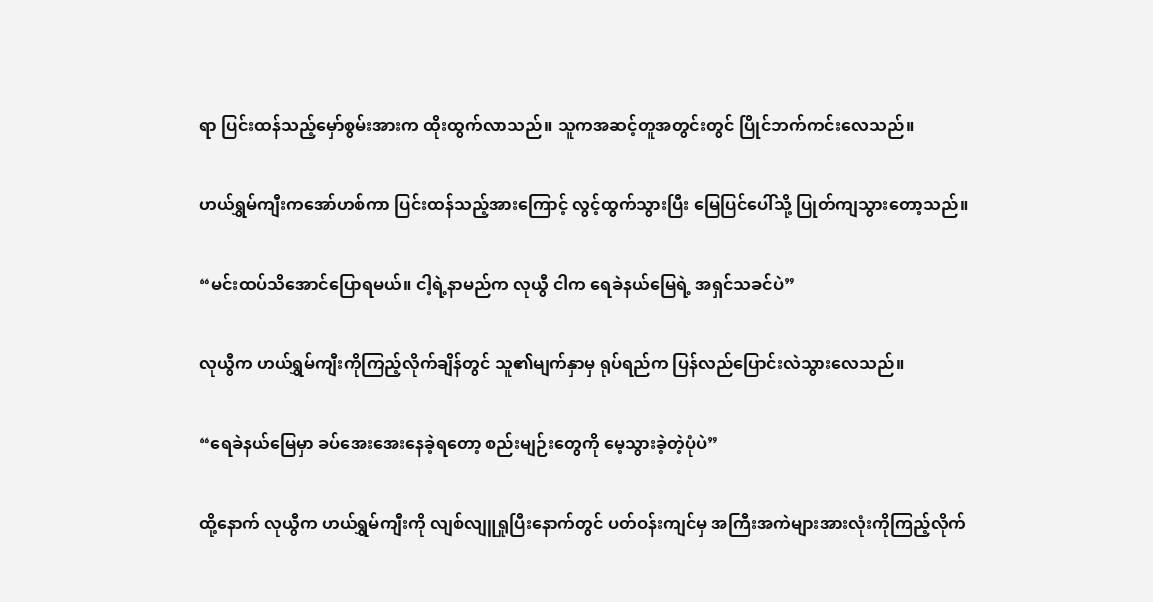ရာ ပြင်းထန်သည့်မှော်စွမ်းအားက ထိုးထွက်လာသည်။ သူကအဆင့်တူအတွင်းတွင် ပြိုင်ဘက်ကင်းလေသည်။

ဟယ်ရွှမ်ကျီးကအော်ဟစ်ကာ ပြင်းထန်သည့်အားကြောင့် လွင့်ထွက်သွားပြီး မြေပြင်ပေါ်သို့ ပြုတ်ကျသွားတော့သည်။

“မင်းထပ်သိအောင်ပြောရမယ်။ ငါ့ရဲ့နာမည်က လုယွီ ငါက ရေခဲနယ်မြေရဲ့ အရှင်သခင်ပဲ”

လုယွီက ဟယ်ရွှမ်ကျီးကိုကြည့်လိုက်ချိန်တွင် သူ၏မျက်နှာမှ ရုပ်ရည်က ပြန်လည်ပြောင်းလဲသွားလေသည်။

“ရေခဲနယ်မြေမှာ ခပ်အေးအေးနေခဲ့ရတော့ စည်းမျဉ်းတွေကို မေ့သွားခဲ့တဲ့ပုံပဲ”

ထို့နောက် လုယွီက ဟယ်ရွှမ်ကျီးကို လျစ်လျူရှုပြီးနောက်တွင် ပတ်ဝန်းကျင်မှ အကြီးအကဲများအားလုံးကိုကြည့်လိုက်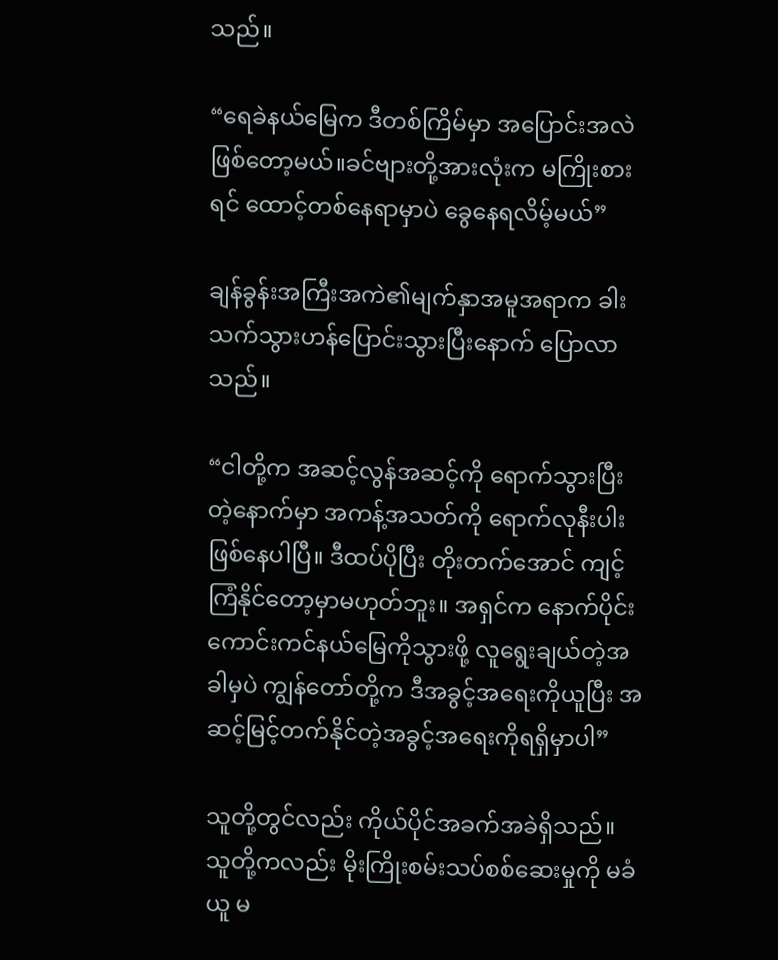သည်။

“ရေခဲနယ်မြေက ဒီတစ်ကြိမ်မှာ အပြောင်းအလဲဖြစ်တော့မယ်။ခင်ဗျားတို့အားလုံးက မကြိုးစားရင် ထောင့်တစ်နေရာမှာပဲ ခွေနေရလိမ့်မယ်”

ချန်ခွန်းအကြီးအကဲ၏မျက်နှာအမူအရာက ခါးသက်သွားဟန်ပြောင်းသွားပြီးနောက် ပြောလာသည်။

“ငါတို့က အဆင့်လွန်အဆင့်ကို ရောက်သွားပြီးတဲ့နောက်မှာ အကန့်အသတ်ကို ရောက်လုနီးပါးဖြစ်နေပါပြီ။ ဒီထပ်ပိုပြီး တိုးတက်အောင် ကျင့်ကြံနိုင်တော့မှာမဟုတ်ဘူး။ အရှင်က နောက်ပိုင်းကောင်းကင်နယ်မြေကိုသွားဖို့ လူရွေးချယ်တဲ့အခါမှပဲ ကျွန်တော်တို့က ဒီအခွင့်အရေးကိုယူပြီး အဆင့်မြင့်တက်နိုင်တဲ့အခွင့်အရေးကိုရရှိမှာပါ”

သူတို့တွင်လည်း ကိုယ်ပိုင်အခက်အခဲရှိသည်။ သူတို့ကလည်း မိုးကြိုးစမ်းသပ်စစ်ဆေးမှုကို မခံယူ မ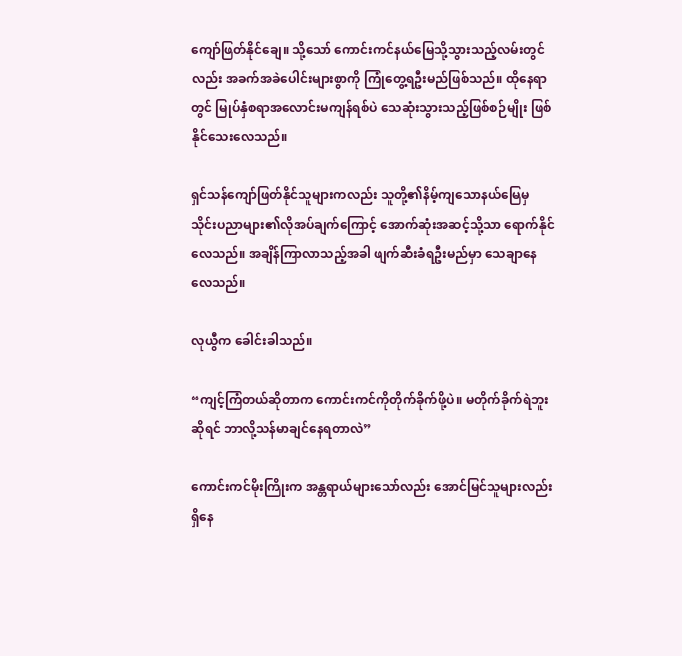ကျော်ဖြတ်နိုင်ချေ။ သို့သော် ကောင်းကင်နယ်မြေသို့သွားသည့်လမ်းတွင်လည်း အခက်အခဲပေါင်းများစွာကို ကြုံတွေ့ရဦးမည်ဖြစ်သည်။ ထိုနေရာတွင် မြုပ်နှံစရာအလောင်းမကျန်ရစ်ပဲ သေဆုံးသွားသည့်ဖြစ်စဉ်မျိုး ဖြစ်နိုင်သေးလေသည်။

ရှင်သန်ကျော်ဖြတ်နိုင်သူများကလည်း သူတို့၏နိမ့်ကျသောနယ်မြေမှ သိုင်းပညာများ၏လိုအပ်ချက်ကြောင့် အောက်ဆုံးအဆင့်သို့သာ ရောက်နိုင်လေသည်။ အချိန်ကြာလာသည့်အခါ ဖျက်ဆီးခံရဦးမည်မှာ သေချာနေလေသည်။

လုယွီက ခေါင်းခါသည်။

“ကျင့်ကြံတယ်ဆိုတာက ကောင်းကင်ကိုတိုက်ခိုက်ဖို့ပဲ။ မတိုက်ခိုက်ရဲဘူးဆိုရင် ဘာလို့သန်မာချင်နေရတာလဲ”

ကောင်းကင်မိုးကြိုးက အန္တရာယ်များသော်လည်း အောင်မြင်သူများလည်း ရှိနေ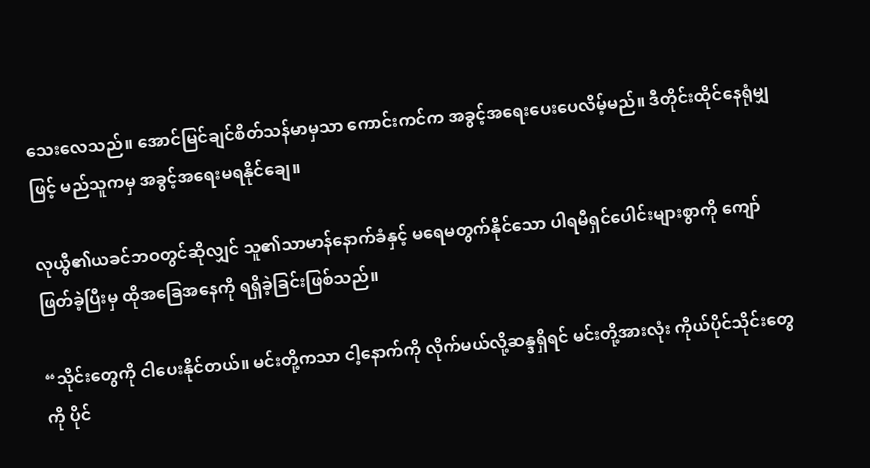သေးလေသည်။ အောင်မြင်ချင်စိတ်သန်မာမှသာ ကောင်းကင်က အခွင့်အရေးပေးပေလိမ့်မည်။ ဒီတိုင်းထိုင်နေရုံမျှဖြင့် မည်သူကမှ အခွင့်အရေးမရနိုင်ချေ။

လုယွီ၏ယခင်ဘဝတွင်ဆိုလျှင် သူ၏သာမာန်နောက်ခံနှင့် မရေမတွက်နိုင်သော ပါရမီရှင်ပေါင်းများစွာကို ကျော်ဖြတ်ခဲ့ပြီးမှ ထိုအခြေအနေကို ရရှိခဲ့ခြင်းဖြစ်သည်။

“သိုင်းတွေကို ငါပေးနိုင်တယ်။ မင်းတို့ကသာ ငါ့နောက်ကို လိုက်မယ်လို့ဆန္ဒရှိရင် မင်းတို့အားလုံး ကိုယ်ပိုင်သိုင်းတွေကို ပိုင်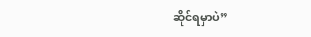ဆိုင်ရမှာပဲ”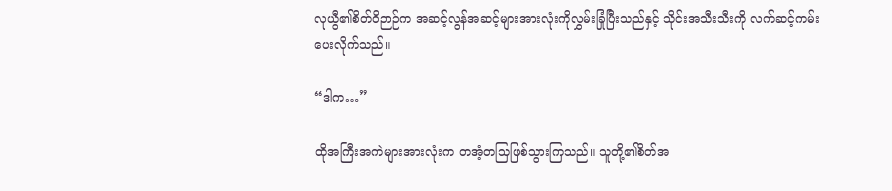လုယွီ၏စိတ်ဝိဉာဉ်က အဆင့်လွန်အဆင့်များအားလုံးကိုလွှမ်းခြုံပြီးသည်နှင့် သိုင်းအသီးသီးကို လက်ဆင့်ကမ်းပေးလိုက်သည်။

“ဒါက…”

ထိုအကြီးအကဲများအားလုံးက တအံ့တသြဖြစ်သွားကြသည်။ သူတို့၏စိတ်အ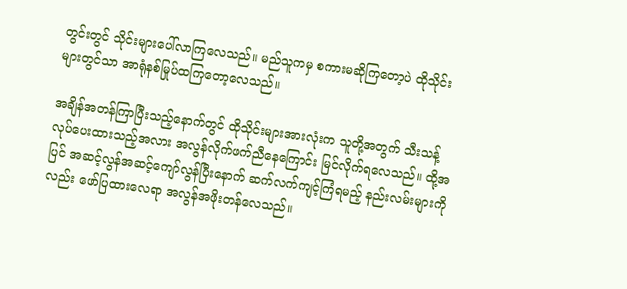တွင်းတွင် သိုင်းများပေါ်လာကြလေသည်။ မည်သူကမှ စကားမဆိုကြတော့ပဲ ထိုသိုင်းများတွင်သာ အာရုံနစ်မြုပ်ထကြတော့လေသည်။

အချိန်အတန်ကြာပြီးသည့်နောက်တွင် ထိုသိုင်းများအားလုံးက သူတို့အတွက် သီးသန့်လုပ်ပေးထားသည့်အလား အလွန်လိုက်ဖက်ညီနေကြောင်း မြင်လိုက်ရလေသည်။ ထို့အပြင် အဆင့်လွန်အဆင့်ကျော်လွန်ပြီးနောက် ဆက်လက်ကျင့်ကြံရမည့် နည်းလမ်းများကိုလည်း ဖော်ပြထားလေရာ အလွန်အဖိုးတန်လေသည်။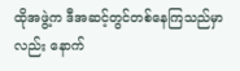ထိုအဖွဲ့က ဒီအဆင့်တွင်တစ်နေကြသည်မှာလည်း နောက်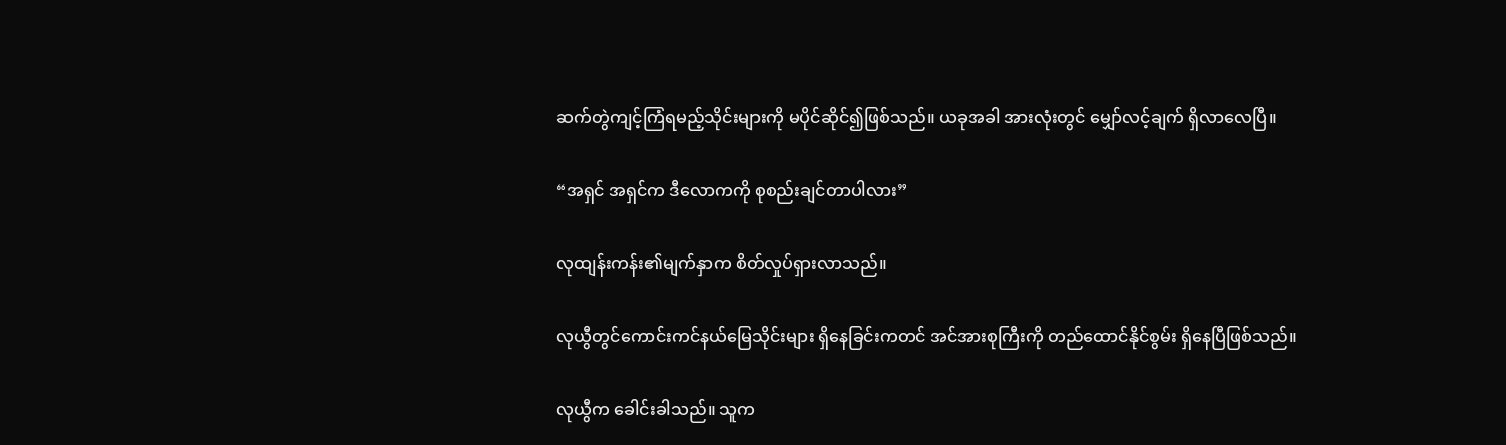ဆက်တွဲကျင့်ကြံရမည့်သိုင်းများကို မပိုင်ဆိုင်၍ဖြစ်သည်။ ယခုအခါ အားလုံးတွင် မျှော်လင့်ချက် ရှိလာလေပြီ။

“အရှင် အရှင်က ဒီလောကကို စုစည်းချင်တာပါလား”

လုထျန်းကန်း၏မျက်နှာက စိတ်လှုပ်ရှားလာသည်။

လုယွီတွင်ကောင်းကင်နယ်မြေသိုင်းများ ရှိနေခြင်းကတင် အင်အားစုကြီးကို တည်ထောင်နိုင်စွမ်း ရှိနေပြီဖြစ်သည်။

လုယွီက ခေါင်းခါသည်။ သူက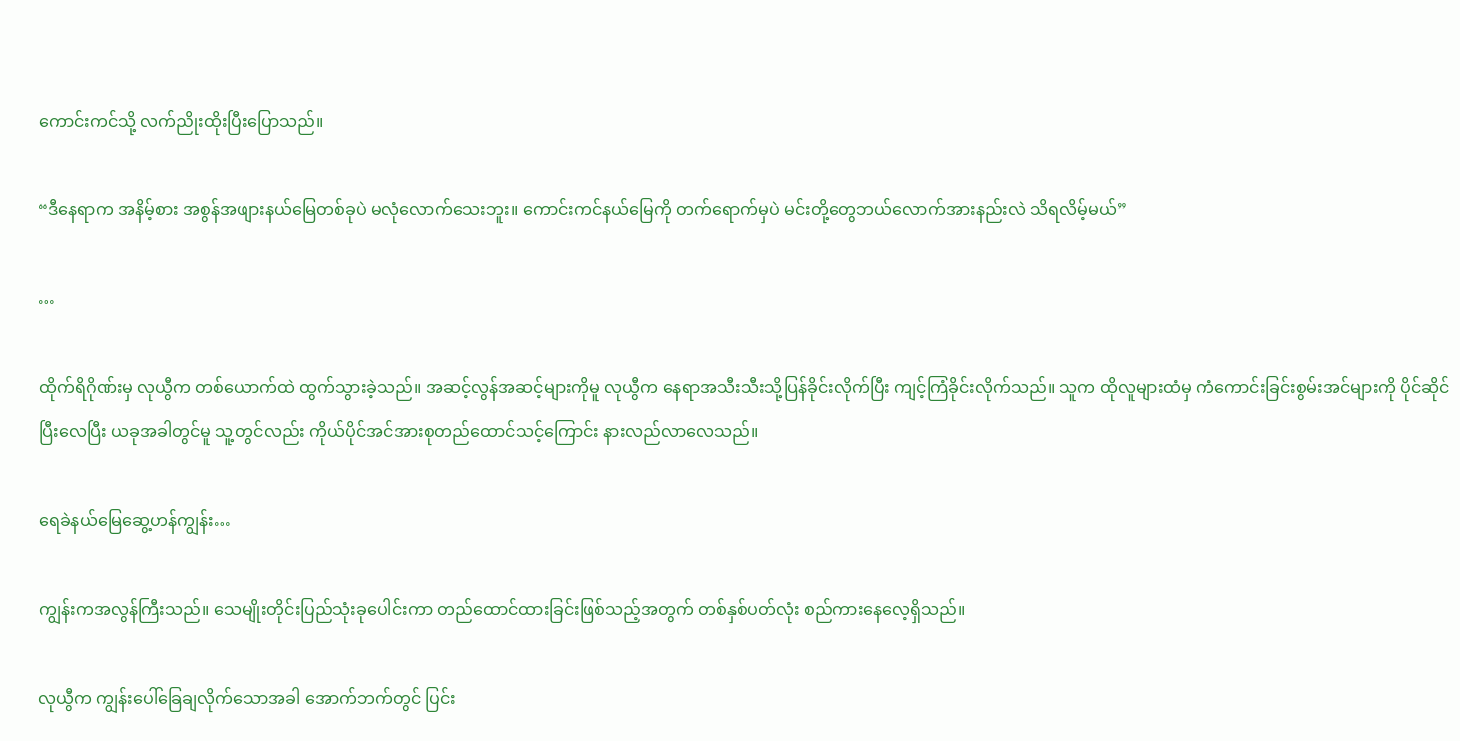ကောင်းကင်သို့ လက်ညိုးထိုးပြီးပြောသည်။

“ဒီနေရာက အနိမ့်စား အစွန်အဖျားနယ်မြေတစ်ခုပဲ မလုံလောက်သေးဘူး။ ကောင်းကင်နယ်မြေကို တက်ရောက်မှပဲ မင်းတို့တွေဘယ်လောက်အားနည်းလဲ သိရလိမ့်မယ်”

…

ထိုက်ရိဂိုဏ်းမှ လုယွီက တစ်ယောက်ထဲ ထွက်သွားခဲ့သည်။ အဆင့်လွန်အဆင့်များကိုမူ လုယွီက နေရာအသီးသီးသို့ပြန်ခိုင်းလိုက်ပြီး ကျင့်ကြံခိုင်းလိုက်သည်။ သူက ထိုလူများထံမှ ကံကောင်းခြင်းစွမ်းအင်များကို ပိုင်ဆိုင်ပြီးလေပြီး ယခုအခါတွင်မူ သူ့တွင်လည်း ကိုယ်ပိုင်အင်အားစုတည်ထောင်သင့်ကြောင်း နားလည်လာလေသည်။

ရေခဲနယ်မြေဆွေ့ဟန်ကျွန်း…

ကျွန်းကအလွန်ကြီးသည်။ သေမျိုးတိုင်းပြည်သုံးခုပေါင်းကာ တည်ထောင်ထားခြင်းဖြစ်သည့်အတွက် တစ်နှစ်ပတ်လုံး စည်ကားနေလေ့ရှိသည်။

လုယွီက ကျွန်းပေါ်ခြေချလိုက်သောအခါ အောက်ဘက်တွင် ပြင်း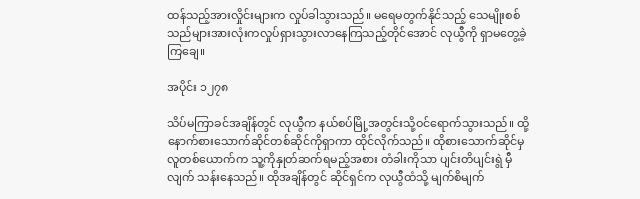ထန်သည့်အားလှိုင်းများက လှုပ်ခါသွားသည်။ မရေမတွက်နိုင်သည့် သေမျိုးစစ်သည်များအားလုံးကလှုပ်ရှားသွားလာနေကြသည့်တိုင်အောင် လုယွီကို ရှာမတွေ့ခဲ့ကြချေ။

အပိုင်း ၁၂၇၈

သိပ်မကြာခင်အချိန်တွင် လုယွီက နယ်စပ်မြို့အတွင်းသို့ဝင်ရောက်သွားသည်။ ထို့နောက်စားသောက်ဆိုင်တစ်ဆိုင်ကိုရှာကာ ထိုင်လိုက်သည်။ ထိုစားသောက်ဆိုင်မှ လူတစ်ယောက်က သူ့ကိုနှုတ်ဆက်ရမည့်အစား တံခါးကိုသာ ပျင်းတိပျင်းရွဲ မှီလျက် သန်းနေသည်။ ထိုအချိန်တွင် ဆိုင်ရှင်က လုယွီထံသို့ မျက်စိမျက်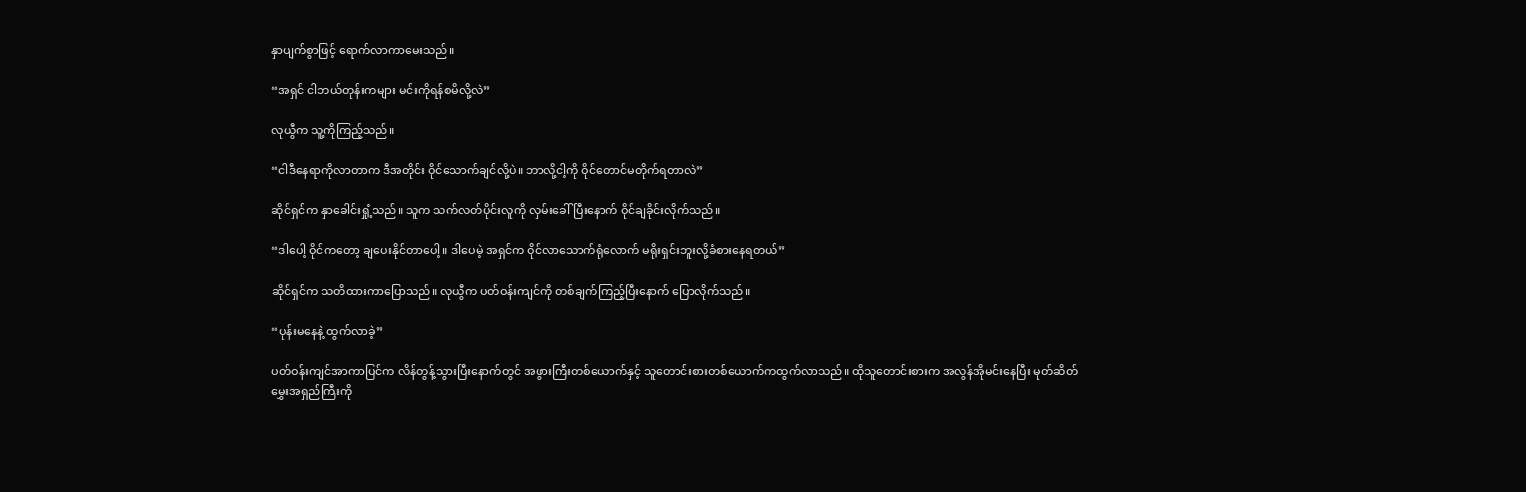နှာပျက်စွာဖြင့် ရောက်လာကာမေးသည်။

“အရှင် ငါဘယ်တုန်းကများ မင်းကိုရန်စမိလို့လဲ”

လုယွီက သူ့ကိုကြည့်သည်။

“ငါဒီနေရာကိုလာတာက ဒီအတိုင်း ဝိုင်သောက်ချင်လို့ပဲ။ ဘာလို့ငါ့ကို ဝိုင်တောင်မတိုက်ရတာလဲ”

ဆိုင်ရှင်က နှာခေါင်းရှုံ့သည်။ သူက သက်လတ်ပိုင်းလူကို လှမ်းခေါ်ပြီးနောက် ဝိုင်ချခိုင်းလိုက်သည်။

“ဒါပေါ့ ဝိုင်ကတော့ ချပေးနိုင်တာပေါ့။ ဒါပေမဲ့ အရှင်က ဝိုင်လာသောက်ရုံလောက် မရိုးရှင်းဘူးလို့ခံစားနေရတယ်”

ဆိုင်ရှင်က သတိထားကာပြောသည်။ လုယွီက ပတ်ဝန်းကျင်ကို တစ်ချက်ကြည့်ပြီးနောက် ပြောလိုက်သည်။

“ပုန်းမနေနဲ့ ထွက်လာခဲ့”

ပတ်ဝန်းကျင်အာကာပြင်က လိန်တွန့်သွားပြီးနောက်တွင် အဖွားကြီးတစ်ယောက်နှင့် သူတောင်းစားတစ်ယောက်ကထွက်လာသည်။ ထိုသူတောင်းစားက အလွန်အိုမင်းနေပြီး မုတ်ဆိတ်မွှေးအရှည်ကြီးကို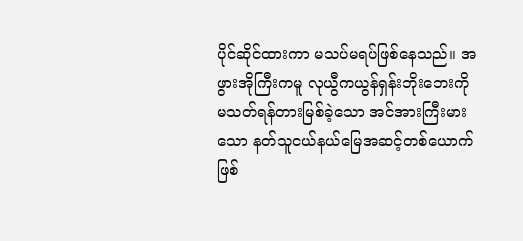ပိုင်ဆိုင်ထားကာ မသပ်မရပ်ဖြစ်နေသည်။ အဖွားအိုကြီးကမူ လုယွီကယွန်ရှန်းဘိုးဘေးကို မသတ်ရန်တားမြစ်ခဲ့သော အင်အားကြီးမားသော နတ်သူငယ်နယ်မြေအဆင့်တစ်ယောက်ဖြစ်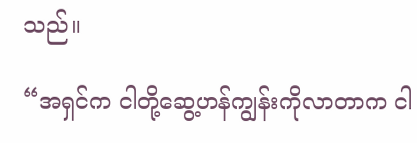သည်။

“အရှင်က ငါတို့ဆွေ့ဟန်ကျွန်းကိုလာတာက ငါ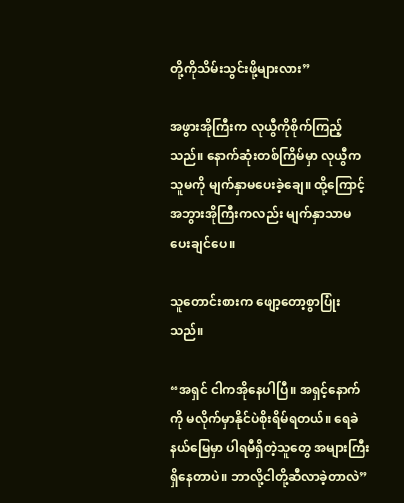တို့ကိုသိမ်းသွင်းဖို့များလား”

အဖွားအိုကြီးက လုယွီကိုစိုက်ကြည့်သည်။ နောက်ဆုံးတစ်ကြိမ်မှာ လုယွီက သူမကို မျက်နှာမပေးခဲ့ချေ။ ထို့ကြောင့် အဘွားအိုကြီးကလည်း မျက်နှာသာမပေးချင်ပေ။

သူတောင်းစားက ဖျော့တော့စွာပြုံးသည်။

“အရှင် ငါကအိုနေပါပြီ။ အရှင့်နောက်ကို မလိုက်မှာနိုင်ပဲစိုးရိမ်ရတယ်။ ရေခဲနယ်မြေမှာ ပါရမီရှိတဲ့သူတွေ အများကြီးရှိနေတာပဲ။ ဘာလို့ငါတို့ဆီလာခဲ့တာလဲ”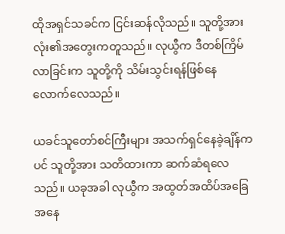ထိုအရှင်သခင်က ငြင်းဆန်လိုသည်။ သူတို့အားလုံး၏အတွေးကတူသည်။ လုယွီက ဒီတစ်ကြိမ်လာခြင်းက သူတို့ကို သိမ်းသွင်းရန်ဖြစ်နေလောက်လေသည်။

ယခင်သူတော်စင်ကြီးများ အသက်ရှင်နေခဲ့ချိန်ကပင် သူတို့အား သတိထားကာ ဆက်ဆံရလေသည်။ ယခုအခါ လုယွီက အထွတ်အထိပ်အခြေအနေ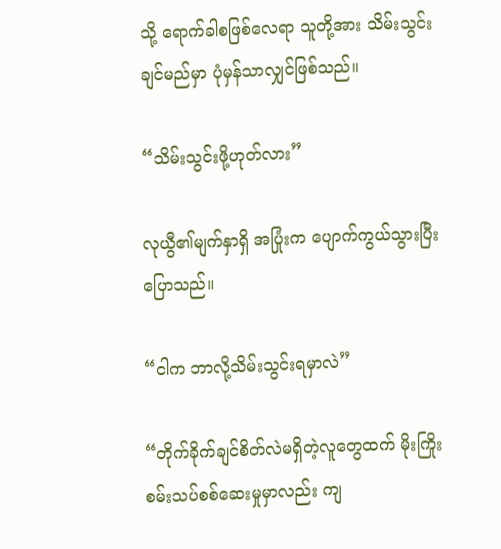သို့ ရောက်ခါစဖြစ်လေရာ သူတို့အား သိမ်းသွင်းချင်မည်မှာ ပုံမှန်သာလျှင်ဖြစ်သည်။

“သိမ်းသွင်းဖို့ဟုတ်လား”

လုယွီ၏မျက်နှာရှိ အပြုံးက ပျောက်ကွယ်သွားပြီးပြောသည်။

“ငါက ဘာလို့သိမ်းသွင်းရမှာလဲ”

“တိုက်ခိုက်ချင်စိတ်လဲမရှိတဲ့လူတွေထက် မိုးကြိုးစမ်းသပ်စစ်ဆေးမှုမှာလည်း ကျ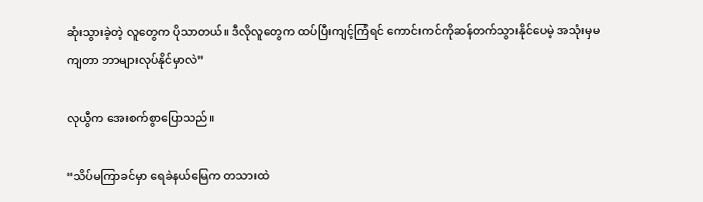ဆုံးသွားခဲ့တဲ့ လူတွေက ပိုသာတယ်။ ဒီလိုလူတွေက ထပ်ပြီးကျင့်ကြံရင် ကောင်းကင်ကိုဆန်တက်သွားနိုင်ပေမဲ့ အသုံးမှမကျတာ ဘာများလုပ်နိုင်မှာလဲ”

လုယွီက အေးစက်စွာပြောသည်။

“သိပ်မကြာခင်မှာ ရေခဲနယ်မြေက တသားထဲ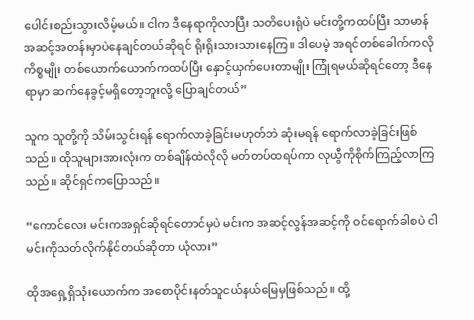ပေါင်းစည်းသွားလိမ့်မယ်။ ငါက ဒီနေရာကိုလာပြီး သတိပေးရုံပဲ မင်းတို့ကထပ်ပြီး သာမာန်အဆင့်အတန်းမှာပဲနေချင်တယ်ဆိုရင် ရိုးရိုးသားသားနေကြ။ ဒါပေမဲ့ အရင်တစ်ခေါက်ကလို ကိစ္စမျိုး တစ်ယောက်ယောက်ကထပ်ပြီး နှောင့်ယှက်ပေးတာမျိုး ကြုံရမယ်ဆိုရင်တော့ ဒီနေရာမှာ ဆက်နေခွင့်မရှိတော့ဘူးလို့ ပြောချင်တယ်”

သူက သူတို့ကို သိမ်းသွင်းရန် ရောက်လာခဲ့ခြင်းမဟုတ်ဘဲ ဆုံးမရန် ရောက်လာခဲ့ခြင်းဖြစ်သည်။ ထိုသူများအားလုံးက တစ်ချိန်ထဲလိုလို မတ်တပ်ထရပ်ကာ လုယွီကိုစိုက်ကြည့်လာကြသည်။ ဆိုင်ရှင်ကပြောသည်။

“ကောင်လေး မင်းကအရှင်ဆိုရင်တောင်မှပဲ မင်းက အဆင့်လွန်အဆင့်ကို ဝင်ရောက်ခါစပဲ ငါမင်းကိုသတ်လိုက်နိုင်တယ်ဆိုတာ ယုံလား”

ထိုအရှေ့ရှိသုံးယောက်က အစောပိုင်းနတ်သူငယ်နယ်မြေမှဖြစ်သည်။ ထို့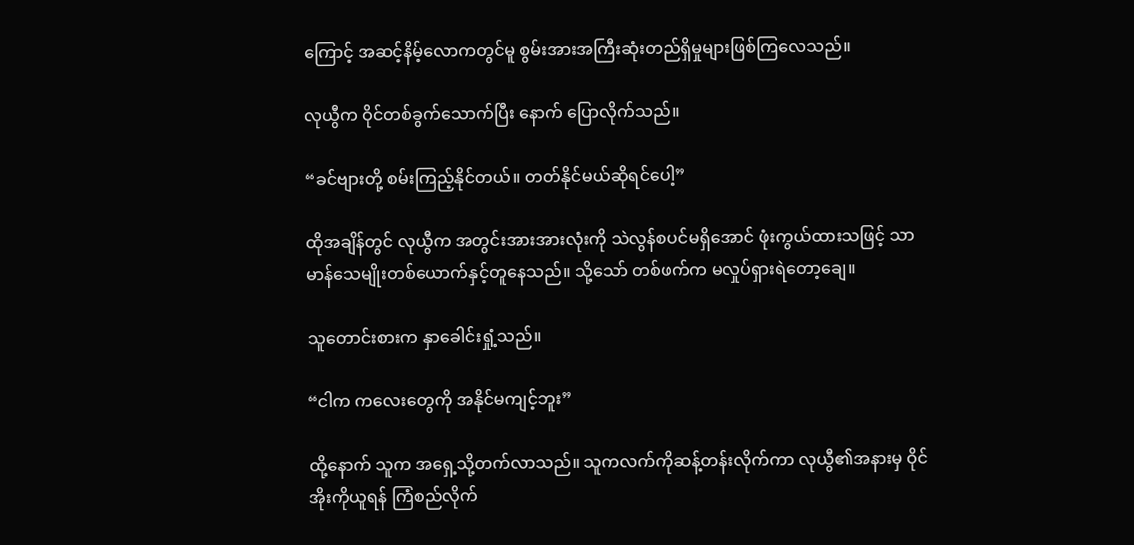ကြောင့် အဆင့်နိမ့်လောကတွင်မူ စွမ်းအားအကြီးဆုံးတည်ရှိမှုများဖြစ်ကြလေသည်။

လုယွီက ဝိုင်တစ်ခွက်သောက်ပြီး နောက် ပြောလိုက်သည်။

“ခင်ဗျားတို့ စမ်းကြည့်နိုင်တယ်။ တတ်နိုင်မယ်ဆိုရင်ပေါ့”

ထိုအချိန်တွင် လုယွီက အတွင်းအားအားလုံးကို သဲလွန်စပင်မရှိအောင် ဖုံးကွယ်ထားသဖြင့် သာမာန်သေမျိုးတစ်ယောက်နှင့်တူနေသည်။ သို့သော် တစ်ဖက်က မလှုပ်ရှားရဲတော့ချေ။

သူတောင်းစားက နှာခေါင်းရှုံ့သည်။

“ငါက ကလေးတွေကို အနိုင်မကျင့်ဘူး”

ထို့နောက် သူက အရှေ့သို့တက်လာသည်။ သူကလက်ကိုဆန့်တန်းလိုက်ကာ လုယွီ၏အနားမှ ဝိုင်အိုးကိုယူရန် ကြံစည်လိုက်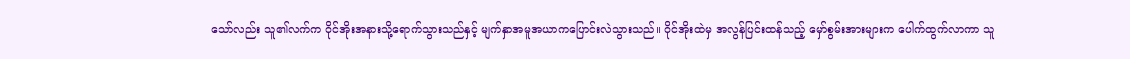သော်လည်း သူ၏လက်က ဝိုင်အိုးအနားသို့ရောက်သွားသည်နှင့် မျက်နှာအမူအယာကပြောင်းလဲသွားသည်။ ဝိုင်အိုးထဲမှ အလွန်ပြင်းထန်သည့် မှော်စွမ်းအားများက ပေါက်ထွက်လာကာ သူ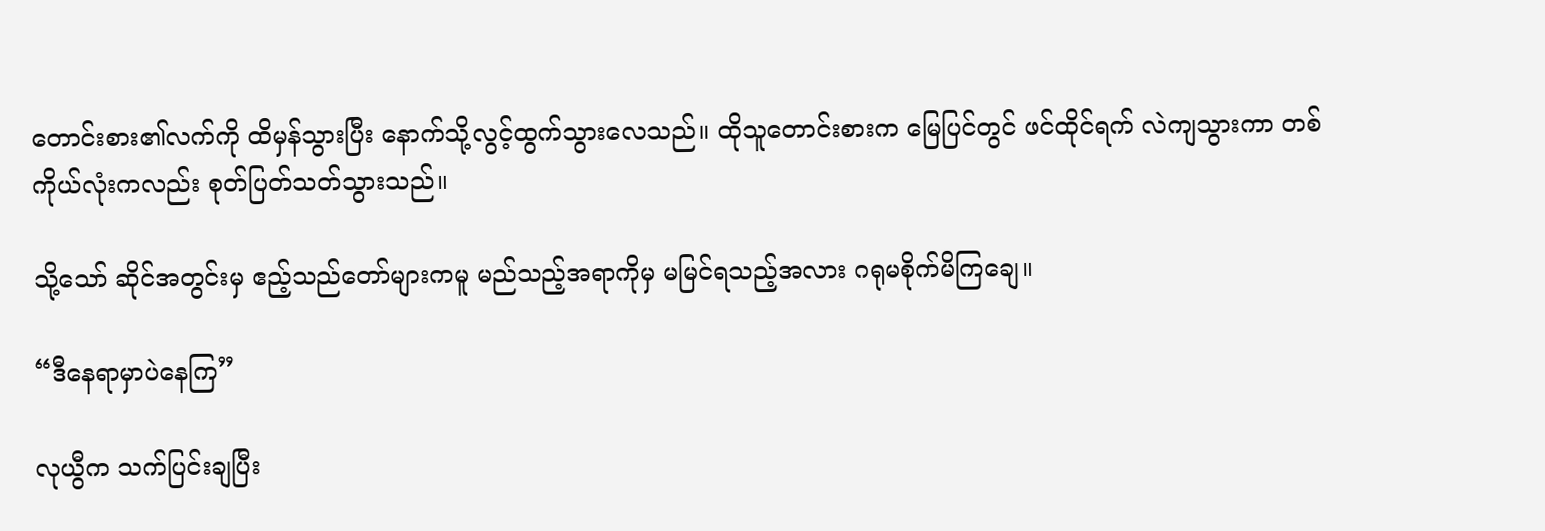တောင်းစား၏လက်ကို ထိမှန်သွားပြီး နောက်သို့လွင့်ထွက်သွားလေသည်။ ထိုသူတောင်းစားက မြေပြင်တွင် ဖင်ထိုင်ရက် လဲကျသွားကာ တစ်ကိုယ်လုံးကလည်း စုတ်ပြတ်သတ်သွားသည်။

သို့သော် ဆိုင်အတွင်းမှ ဧည့်သည်တော်များကမူ မည်သည့်အရာကိုမှ မမြင်ရသည့်အလား ဂရုမစိုက်မိကြချေ။

“ဒီနေရာမှာပဲနေကြ”

လုယွီက သက်ပြင်းချပြီး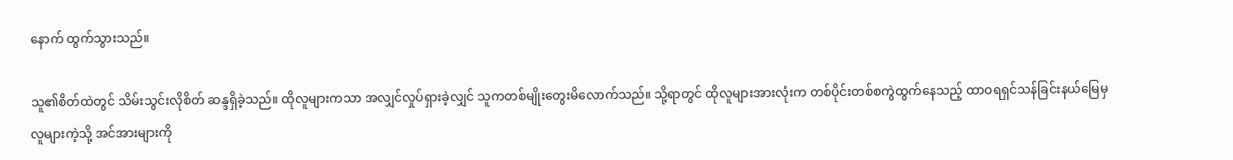နောက် ထွက်သွားသည်။

သူ၏စိတ်ထဲတွင် သိမ်းသွင်းလိုစိတ် ဆန္ဒရှိခဲ့သည်။ ထိုလူများကသာ အလျှင်လှုပ်ရှားခဲ့လျှင် သူကတစ်မျိုးတွေးမိလောက်သည်။ သို့ရာတွင် ထိုလူများအားလုံးက တစ်ပိုင်းတစ်စကွဲထွက်နေသည့် ထာဝရရှင်သန်ခြင်းနယ်မြေမှ လူများကဲ့သို့ အင်အားများကို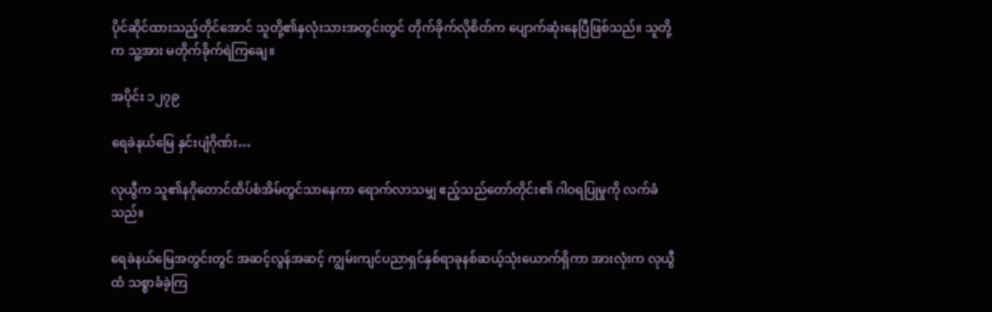ပိုင်ဆိုင်ထားသည့်တိုင်အောင် သူတို့၏နှလုံးသားအတွင်းတွင် တိုက်ခိုက်လိုစိတ်က ပျောက်ဆုံးနေပြီဖြစ်သည်။ သူတို့က သူ့အား မတိုက်ခိုက်ရဲကြချေ။

အပိုင်း ၁၂၇၉

ရေခဲနယ်မြေ နှင်းပျံဂိုဏ်း…

လုယွီက သူ၏နဂိုတောင်ထိပ်စံအိမ်တွင်သာနေကာ ရောက်လာသမျှ ဧည့်သည်တော်တိုင်း၏ ဂါဝရပြုမှုကို လက်ခံသည်။

ရေခဲနယ်မြေအတွင်းတွင် အဆင့်လွန်အဆင့် ကျွမ်းကျင်ပညာရှင်နှစ်ရာခုနစ်ဆယ့်သုံးယောက်ရှိကာ အားလုံးက လုယွီထံ သစ္စာခံခဲ့ကြ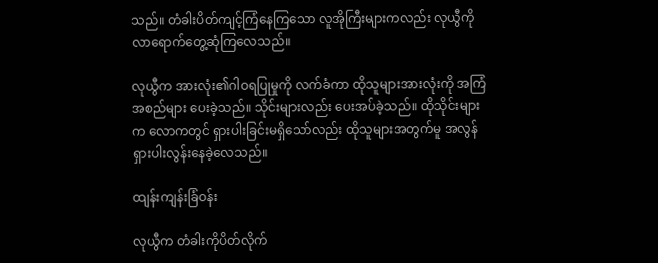သည်။ တံခါးပိတ်ကျင့်ကြံနေကြသော လူအိုကြီးများကလည်း လုယွီကို လာရောက်တွေ့ဆုံကြလေသည်။

လုယွီက အားလုံး၏ဂါဝရပြုမှုကို လက်ခံကာ ထိုသူများအားလုံးကို အကြံအစည်များ ပေးခဲ့သည်။ သိုင်းများလည်း ပေးအပ်ခဲ့သည်။ ထိုသိုင်းများက လောကတွင် ရှားပါးခြင်းမရှိသော်လည်း ထိုသူများအတွက်မူ အလွန်ရှားပါးလွန်းနေခဲ့လေသည်။

ထျန်းကျန်းခြံဝန်း

လုယွီက တံခါးကိုပိတ်လိုက်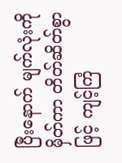ပြီးနောက် မျက်လုံးကိုမှိတ်ကာ တိတ်ဆိတ်စွာဖြင့် ကျင့်ကြံ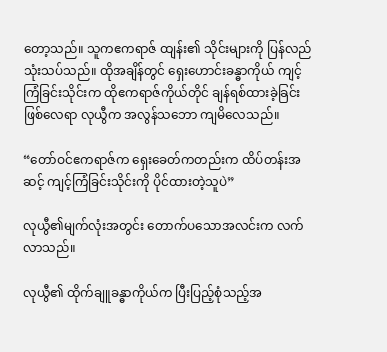တော့သည်။ သူကဧကရာဇ် ထျန်း၏ သိုင်းများကို ပြန်လည်သုံးသပ်သည်။ ထိုအချိန်တွင် ရှေးဟောင်းခန္ဓာကိုယ် ကျင့်ကြံခြင်းသိုင်းက ထိုဧကရာဇ်ကိုယ်တိုင် ချန်ရစ်ထားခဲ့ခြင်းဖြစ်လေရာ လုယွီက အလွန်သဘော ကျမိလေသည်။

“တော်ဝင်ဧကရာဇ်က ရှေးခေတ်ကတည်းက ထိပ်တန်းအဆင့် ကျင့်ကြံခြင်းသိုင်းကို ပိုင်ထားတဲ့သူပဲ”

လုယွီ၏မျက်လုံးအတွင်း တောက်ပသောအလင်းက လက်လာသည်။

လုယွီ၏ ထိုက်ချူခန္ဓာကိုယ်က ပြီးပြည့်စုံသည့်အ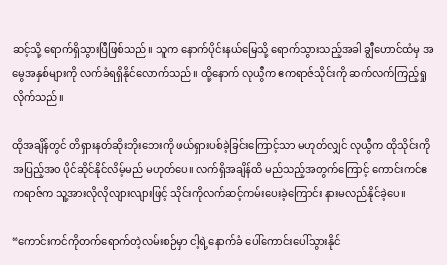ဆင့်သို့ ရောက်ရှိသွားပြီဖြစ်သည်။ သူက နောက်ပိုင်းနယ်မြေသို့ ရောက်သွားသည့်အခါ ချွီဟောင်ထံမှ အမွေအနှစ်များကို လက်ခံရရှိနိုင်လောက်သည်။ ထို့နောက် လုယွီက ဧကရာဇ်သိုင်းကို ဆက်လက်ကြည့်ရှုလိုက်သည်။

ထိုအချိန်တွင် တိရှားနတ်ဆိုးဘိုးဘေးကို ဖယ်ရှားပစ်ခဲ့ခြင်းကြောင့်သာ မဟုတ်လျှင် လုယွီက ထိုသိုင်းကို အပြည့်အ၀ ပိုင်ဆိုင်နိုင်လိမ့်မည် မဟုတ်ပေ။ လက်ရှိအချိန်ထိ မည်သည့်အတွက်ကြောင့် ကောင်းကင်ဧကရာဇ်က သူ့အားလိုလိုလျားလျားဖြင့် သိုင်းကိုလက်ဆင့်ကမ်းပေးခဲ့ကြောင်း နားမလည်နိုင်ခဲ့ပေ။

“ကောင်းကင်ကိုတက်ရောက်တဲ့လမ်းစဉ်မှာ ငါ့ရဲ့နောက်ခံ ပေါ်ကောင်းပေါ်သွားနိုင်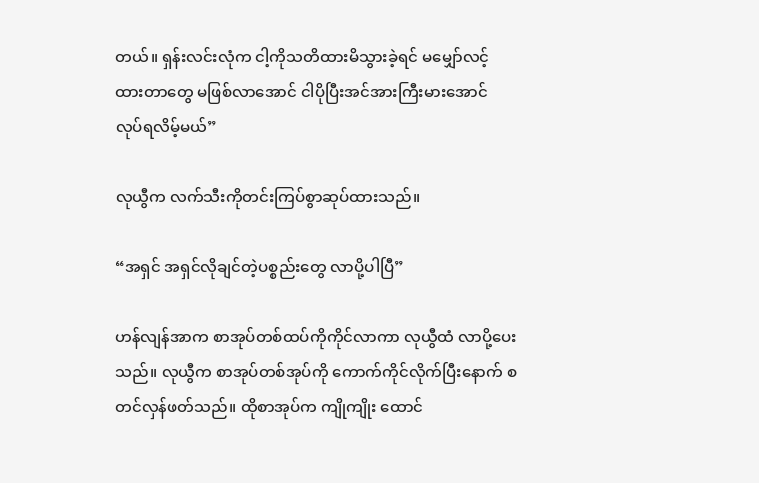တယ်။ ရှန်းလင်းလုံက ငါ့ကိုသတိထားမိသွားခဲ့ရင် မမျှော်လင့်ထားတာတွေ မဖြစ်လာအောင် ငါပိုပြီးအင်အားကြီးမားအောင် လုပ်ရလိမ့်မယ်”

လုယွီက လက်သီးကိုတင်းကြပ်စွာဆုပ်ထားသည်။

“အရှင် အရှင်လိုချင်တဲ့ပစ္စည်းတွေ လာပို့ပါပြီ”

ဟန်လျန်အာက စာအုပ်တစ်ထပ်ကိုကိုင်လာကာ လုယွီထံ လာပို့ပေးသည်။ လုယွီက စာအုပ်တစ်အုပ်ကို ကောက်ကိုင်လိုက်ပြီးနောက် စတင်လှန်ဖတ်သည်။ ထိုစာအုပ်က ကျိုကျိုး ထောင်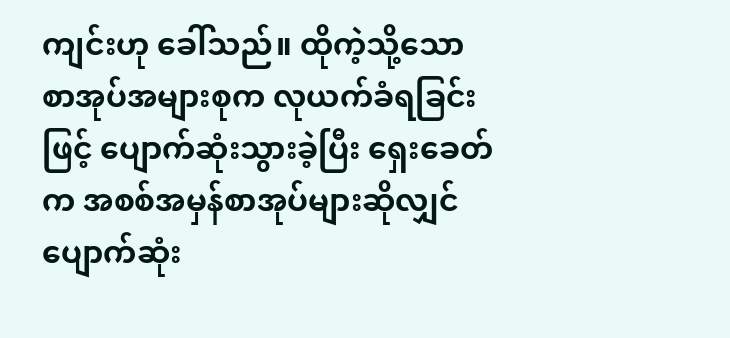ကျင်းဟု ခေါ်သည်။ ထိုကဲ့သို့သော စာအုပ်အများစုက လုယက်ခံရခြင်းဖြင့် ပျောက်ဆုံးသွားခဲ့ပြီး ရှေးခေတ်က အစစ်အမှန်စာအုပ်များဆိုလျှင် ပျောက်ဆုံး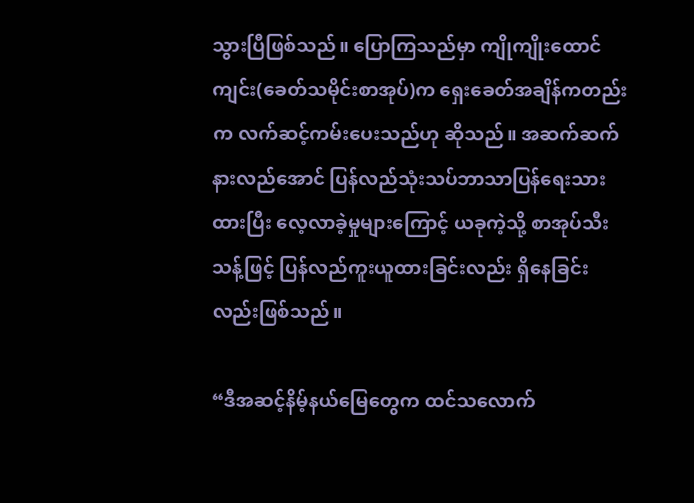သွားပြီဖြစ်သည်။ ပြောကြသည်မှာ ကျိုကျိုးထောင်ကျင်း(ခေတ်သမိုင်းစာအုပ်)က ရှေးခေတ်အချိန်ကတည်းက လက်ဆင့်ကမ်းပေးသည်ဟု ဆိုသည်။ အဆက်ဆက်နားလည်အောင် ပြန်လည်သုံးသပ်ဘာသာပြန်ရေးသားထားပြီး လေ့လာခဲ့မှုများကြောင့် ယခုကဲ့သို့ စာအုပ်သီးသန့်ဖြင့် ပြန်လည်ကူးယူထားခြင်းလည်း ရှိနေခြင်းလည်းဖြစ်သည်။

“ဒီအဆင့်နိမ့်နယ်မြေတွေက ထင်သလောက်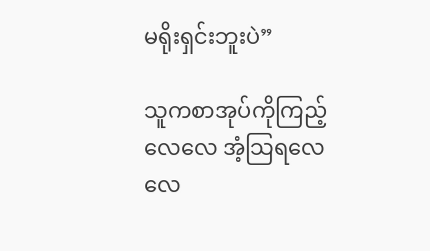မရိုးရှင်းဘူးပဲ”

သူကစာအုပ်ကိုကြည့်လေလေ အံ့သြရလေလေ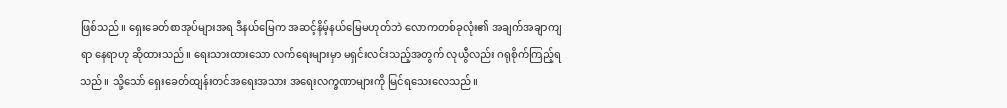ဖြစ်သည်။ ရှေးခေတ်စာအုပ်များအရ ဒီနယ်မြေက အဆင့်နိမ့်နယ်မြေမဟုတ်ဘဲ လောကတစ်ခုလုံး၏ အချက်အချာကျရာ နေရာဟု ဆိုထားသည်။ ရေးသားထားသော လက်ရေးများမှာ မရှင်းလင်းသည့်အတွက် လုယွီလည်း ဂရုစိုက်ကြည့်ရသည်။ သို့သော် ရှေးခေတ်ထျန်းတင်အရေးအသား အရေးလက္ခဏာများကို မြင်ရသေးလေသည်။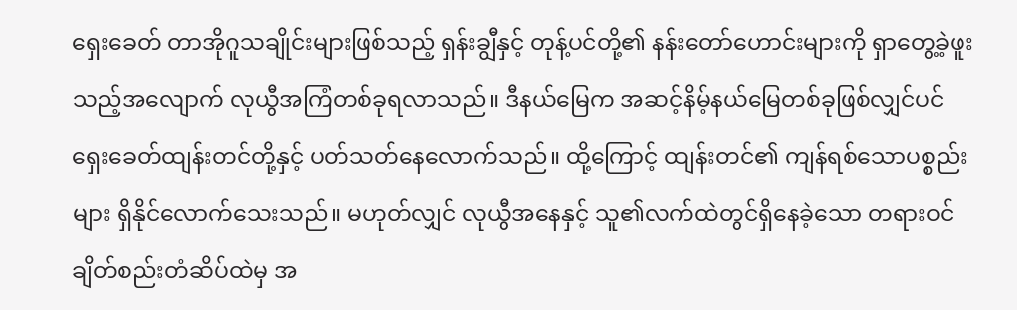ရှေးခေတ် တာအိုဂူသချိုင်းများဖြစ်သည့် ရှန်းချွီနှင့် တုန့်ပင်တို့၏ နန်းတော်ဟောင်းများကို ရှာတွေ့ခဲ့ဖူးသည့်အလျောက် လုယွီအကြံတစ်ခုရလာသည်။ ဒီနယ်မြေက အဆင့်နိမ့်နယ်မြေတစ်ခုဖြစ်လျှင်ပင် ရှေးခေတ်ထျန်းတင်တို့နှင့် ပတ်သတ်နေလောက်သည်။ ထို့ကြောင့် ထျန်းတင်၏ ကျန်ရစ်သောပစ္စည်းများ ရှိနိုင်လောက်သေးသည်။ မဟုတ်လျှင် လုယွီအနေနှင့် သူ၏လက်ထဲတွင်ရှိနေခဲ့သော တရားဝင်ချိတ်စည်းတံဆိပ်ထဲမှ အ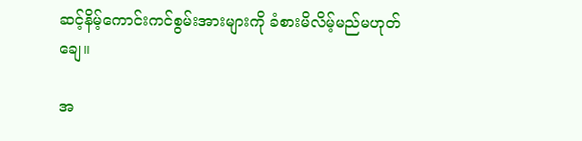ဆင့်နိမ့်ကောင်းကင်စွမ်းအားများကို ခံစားမိလိမ့်မည်မဟုတ်ချေ။

အ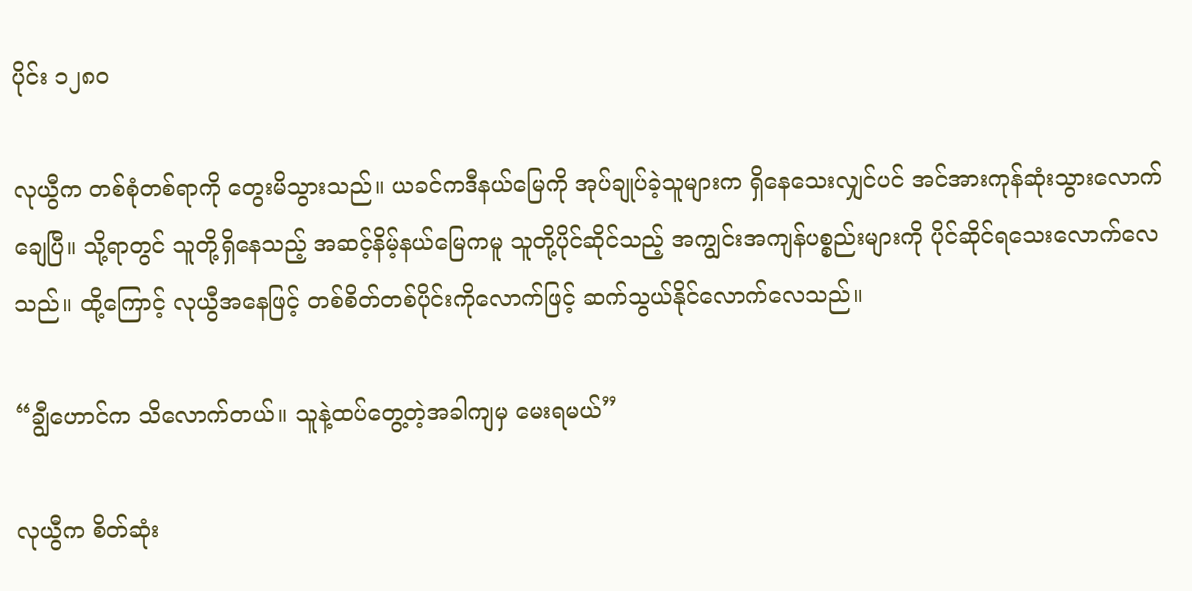ပိုင်း ၁၂၈၀

လုယွီက တစ်စုံတစ်ရာကို တွေးမိသွားသည်။ ယခင်ကဒီနယ်မြေကို အုပ်ချုပ်ခဲ့သူများက ရှိနေသေးလျှင်ပင် အင်အားကုန်ဆုံးသွားလောက်ချေပြီ။ သို့ရာတွင် သူတို့ရှိနေသည့် အဆင့်နိမ့်နယ်မြေကမူ သူတို့ပိုင်ဆိုင်သည့် အကျွင်းအကျန်ပစ္စည်းများကို ပိုင်ဆိုင်ရသေးလောက်လေသည်။ ထို့ကြောင့် လုယွီအနေဖြင့် တစ်စိတ်တစ်ပိုင်းကိုလောက်ဖြင့် ဆက်သွယ်နိုင်လောက်လေသည်။

“ချွီဟောင်က သိလောက်တယ်။ သူနဲ့ထပ်တွေ့တဲ့အခါကျမှ မေးရမယ်”

လုယွီက စိတ်ဆုံး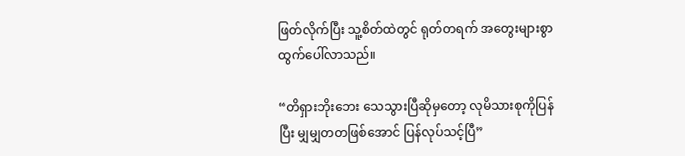ဖြတ်လိုက်ပြီး သူ့စိတ်ထဲတွင် ရုတ်တရက် အတွေးများစွာ ထွက်ပေါ်လာသည်။

“တိရှားဘိုးဘေး သေသွားပြီဆိုမှတော့ လုမိသားစုကိုပြန်ပြီး မျှမျှတတဖြစ်အောင် ပြန်လုပ်သင့်ပြီ”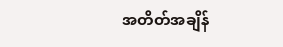အတိတ်အချိန်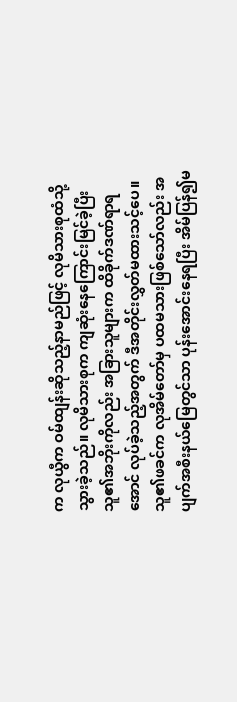က လုယွီက ဝမ်ထျန်းဆိုသည့်နာမည်ဖြင့် လုမိသားစုထံသို့ သွားခဲ့သည်။ လုမိသားစုက ကျဆုံးနေကြောင်းမြင်ခဲ့ပြီး သူ၏အဘိုးကိုလည်း အခြားသူများက ထိခိုက်ဒဏ်ရာရအောင် လုပ်ခဲ့သည့်အတွက် ဒီအတိုင်းလွှတ်မထားသင့်ပေ။ သူ၏ဖခင်က လုအိမ်တော်မှ ပထမသားဖြစ်သော်လည်း အပျက်အစီးနယ်မြေတွင်သာ ပုန်းအောင်းနေရပြီး အိမ်ပြန်၍မ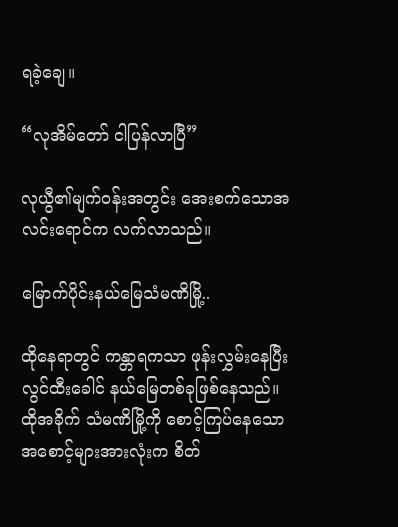ရခဲ့ချေ။

“လုအိမ်တော် ငါပြန်လာပြီ”

လုယွီ၏မျက်ဝန်းအတွင်း အေးစက်သောအလင်းရောင်က လက်လာသည်။

မြောက်ပိုင်းနယ်မြေသံမဏိမြို့..

ထိုနေရာတွင် ကန္တာရကသာ ဖုန်းလွှမ်းနေပြီး လွင်ထီးခေါင် နယ်မြေတစ်ခုဖြစ်နေသည်။ ထိုအခိုက် သံမဏိမြို့ကို စောင့်ကြပ်နေသောအစောင့်များအားလုံးက စိတ်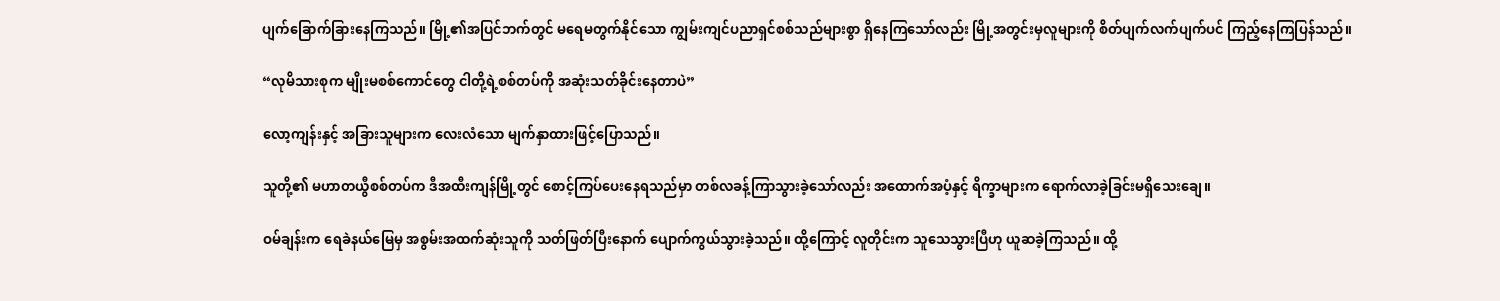ပျက်ခြောက်ခြားနေကြသည်။ မြို့၏အပြင်ဘက်တွင် မရေမတွက်နိုင်သော ကျွမ်းကျင်ပညာရှင်စစ်သည်များစွာ ရှိနေကြသော်လည်း မြို့အတွင်းမှလူများကို စိတ်ပျက်လက်ပျက်ပင် ကြည့်နေကြပြန်သည်။

“လုမိသားစုက မျိုးမစစ်ကောင်တွေ ငါတို့ရဲ့စစ်တပ်ကို အဆုံးသတ်ခိုင်းနေတာပဲ”

လော့ကျန်းနှင့် အခြားသူများက လေးလံသော မျက်နှာထားဖြင့်ပြောသည်။

သူတို့၏ မဟာတယွီစစ်တပ်က ဒီအထီးကျန်မြို့တွင် စောင့်ကြပ်ပေးနေရသည်မှာ တစ်လခန့်ကြာသွားခဲ့သော်လည်း အထောက်အပံ့နှင့် ရိက္ခာများက ရောက်လာခဲ့ခြင်းမရှိသေးချေ။

ဝမ်ချန်းက ရေခဲနယ်မြေမှ အစွမ်းအထက်ဆုံးသူကို သတ်ဖြတ်ပြီးနောက် ပျောက်ကွယ်သွားခဲ့သည်။ ထို့ကြောင့် လူတိုင်းက သူသေသွားပြီဟု ယူဆခဲ့ကြသည်။ ထို့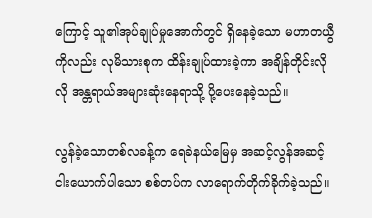ကြောင့် သူ၏အုပ်ချုပ်မှုအောက်တွင် ရှိနေခဲ့သော မဟာတယွီကိုလည်း လုမိသားစုက ထိန်းချုပ်ထားခဲ့ကာ အချိန်တိုင်းလိုလို အန္တရာယ်အများဆုံးနေရာသို့ ပို့ပေးနေခဲ့သည်။

လွန်ခဲ့သောတစ်လခန့်က ရေခဲနယ်မြေမှ အဆင့်လွန်အဆင့်ငါးယောက်ပါသော စစ်တပ်က လာရောက်တိုက်ခိုက်ခဲ့သည်။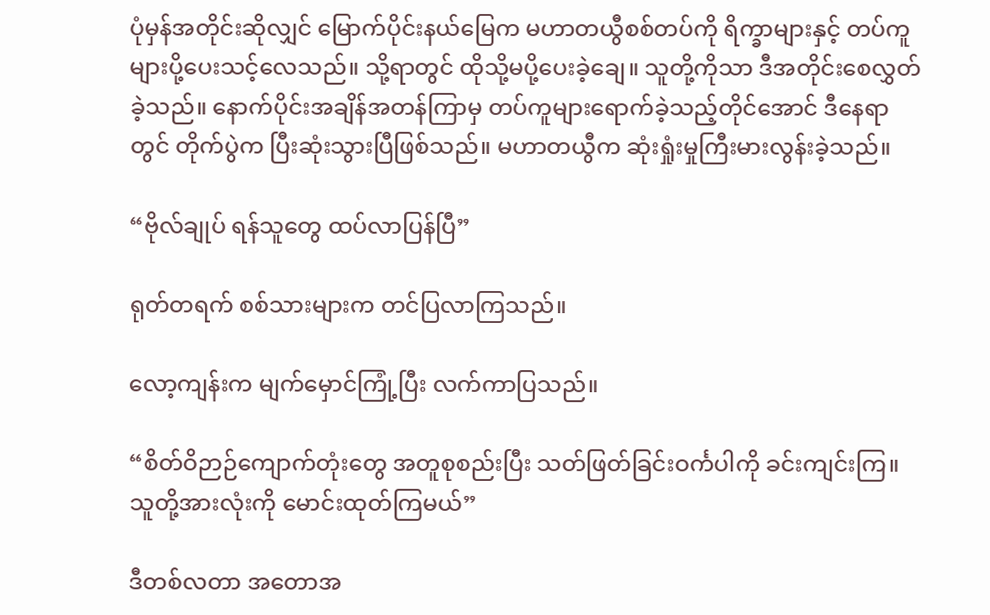ပုံမှန်အတိုင်းဆိုလျှင် မြောက်ပိုင်းနယ်မြေက မဟာတယွီစစ်တပ်ကို ရိက္ခာများနှင့် တပ်ကူများပို့ပေးသင့်လေသည်။ သို့ရာတွင် ထိုသို့မပို့ပေးခဲ့ချေ။ သူတို့ကိုသာ ဒီအတိုင်းစေလွှတ်ခဲ့သည်။ နောက်ပိုင်းအချိန်အတန်ကြာမှ တပ်ကူများရောက်ခဲ့သည့်တိုင်အောင် ဒီနေရာတွင် တိုက်ပွဲက ပြီးဆုံးသွားပြီဖြစ်သည်။ မဟာတယွီက ဆုံးရှုံးမှုကြီးမားလွန်းခဲ့သည်။

“ဗိုလ်ချုပ် ရန်သူတွေ ထပ်လာပြန်ပြီ”

ရုတ်တရက် စစ်သားများက တင်ပြလာကြသည်။

လော့ကျန်းက မျက်မှောင်ကြုံ့ပြီး လက်ကာပြသည်။

“စိတ်ဝိဉာဉ်ကျောက်တုံးတွေ အတူစုစည်းပြီး သတ်ဖြတ်ခြင်းဝင်္ကပါကို ခင်းကျင်းကြ။ သူတို့အားလုံးကို မောင်းထုတ်ကြမယ်”

ဒီတစ်လတာ အတောအ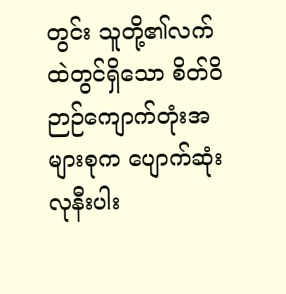တွင်း သူတို့၏လက်ထဲတွင်ရှိသော စိတ်ဝိဉာဉ်ကျောက်တုံးအများစုက ပျောက်ဆုံးလုနီးပါး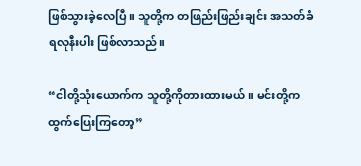ဖြစ်သွားခဲ့လေပြီ။ သူတို့က တဖြည်းဖြည်းချင်း အသတ်ခံရလုနီးပါး ဖြစ်လာသည်။

“ငါတို့သုံးယောက်က သူတို့ကိုတားထားမယ်။ မင်းတို့က ထွက်ပြေးကြတော့”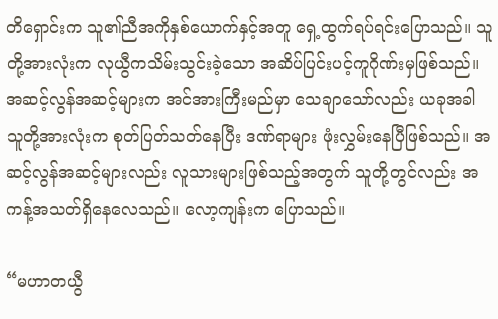တိရှောင်းက သူ၏ညီအကိုနှစ်ယောက်နှင့်အတူ ရှေ့ထွက်ရပ်ရင်းပြောသည်။ သူတို့အားလုံးက လုယွီကသိမ်းသွင်းခဲ့သော အဆိပ်ပြင်းပင့်ကူဂိုဏ်းမှဖြစ်သည်။ အဆင့်လွန်အဆင့်များက အင်အားကြီးမည်မှာ သေချာသော်လည်း ယခုအခါ သူတို့အားလုံးက စုတ်ပြတ်သတ်နေပြီး ဒဏ်ရာများ ဖုံးလွှမ်းနေပြီဖြစ်သည်။ အဆင့်လွန်အဆင့်များလည်း လူသားများဖြစ်သည့်အတွက် သူတို့တွင်လည်း အကန့်အသတ်ရှိနေလေသည်။ လော့ကျန်းက ပြောသည်။

“မဟာတယွီ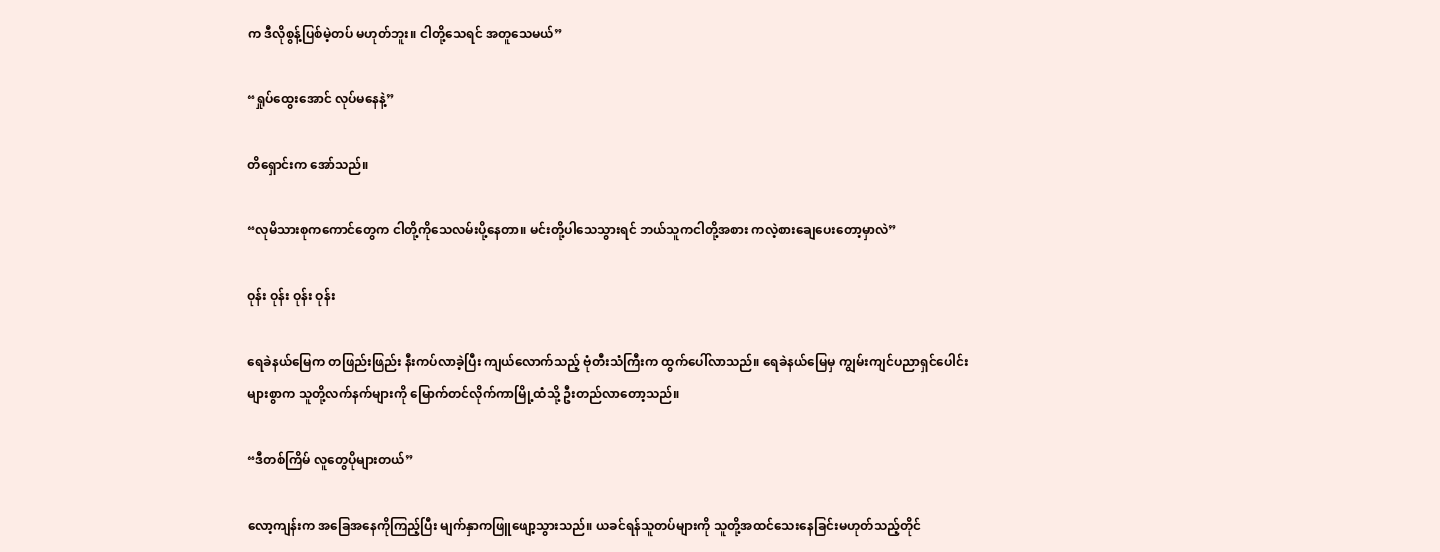က ဒီလိုစွန့်ပြစ်မဲ့တပ် မဟုတ်ဘူး။ ငါတို့သေရင် အတူသေမယ်”

“ရှုပ်ထွေးအောင် လုပ်မနေနဲ့”

တိရှောင်းက အော်သည်။

“လုမိသားစုကကောင်တွေက ငါတို့ကိုသေလမ်းပို့နေတာ။ မင်းတို့ပါသေသွားရင် ဘယ်သူကငါတို့အစား ကလဲ့စားချေပေးတော့မှာလဲ”

ဝုန်း ဝုန်း ဝုန်း ဝုန်း

ရေခဲနယ်မြေက တဖြည်းဖြည်း နီးကပ်လာခဲ့ပြီး ကျယ်လောက်သည့် ဗုံတီးသံကြီးက ထွက်ပေါ်လာသည်။ ရေခဲနယ်မြေမှ ကျွမ်းကျင်ပညာရှင်ပေါင်းများစွာက သူတို့လက်နက်များကို မြောက်တင်လိုက်ကာမြို့ထံသို့ ဦးတည်လာတော့သည်။

“ဒီတစ်ကြိမ် လူတွေပိုများတယ်”

လော့ကျန်းက အခြေအနေကိုကြည့်ပြီး မျက်နှာကဖြူဖျော့သွားသည်။ ယခင်ရန်သူတပ်များကို သူတို့အထင်သေးနေခြင်းမဟုတ်သည့်တိုင်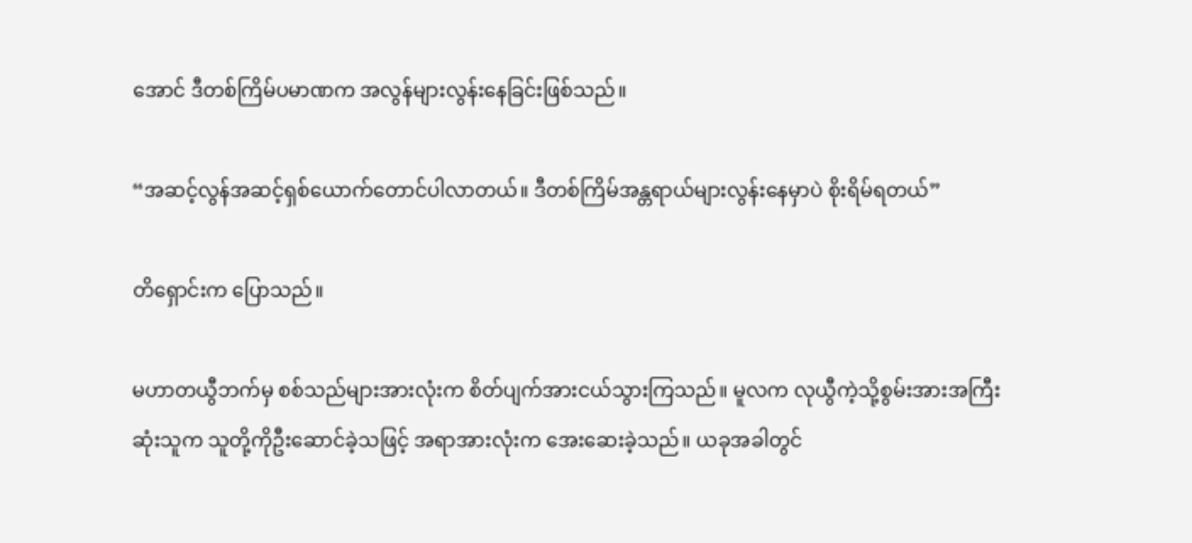အောင် ဒီတစ်ကြိမ်ပမာဏက အလွန်များလွန်းနေခြင်းဖြစ်သည်။

“အဆင့်လွန်အဆင့်ရှစ်ယောက်တောင်ပါလာတယ်။ ဒီတစ်ကြိမ်အန္တရာယ်များလွန်းနေမှာပဲ စိုးရိမ်ရတယ်”

တိရှောင်းက ပြောသည်။

မဟာတယွီဘက်မှ စစ်သည်များအားလုံးက စိတ်ပျက်အားငယ်သွားကြသည်။ မူလက လုယွီကဲ့သို့စွမ်းအားအကြီးဆုံးသူက သူတို့ကိုဦးဆောင်ခဲ့သဖြင့် အရာအားလုံးက အေးဆေးခဲ့သည်။ ယခုအခါတွင်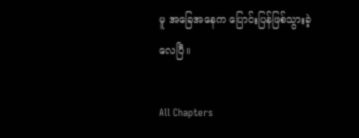မူ အခြေအနေက ပြောင်းပြန်ဖြစ်သွားခဲ့လေပြီ။

All Chapters